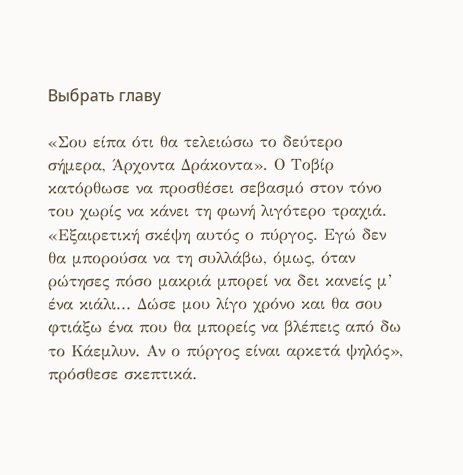Выбрать главу

«Σου είπα ότι θα τελειώσω το δεύτερο σήμερα, Άρχοντα Δράκοντα». Ο Τοβίρ κατόρθωσε να προσθέσει σεβασμό στον τόνο του χωρίς να κάνει τη φωνή λιγότερο τραχιά. «Εξαιρετική σκέψη αυτός ο πύργος. Εγώ δεν θα μπορούσα να τη συλλάβω, όμως, όταν ρώτησες πόσο μακριά μπορεί να δει κανείς μ’ ένα κιάλι... Δώσε μου λίγο χρόνο και θα σου φτιάξω ένα που θα μπορείς να βλέπεις από δω το Κάεμλυν. Αν ο πύργος είναι αρκετά ψηλός», πρόσθεσε σκεπτικά.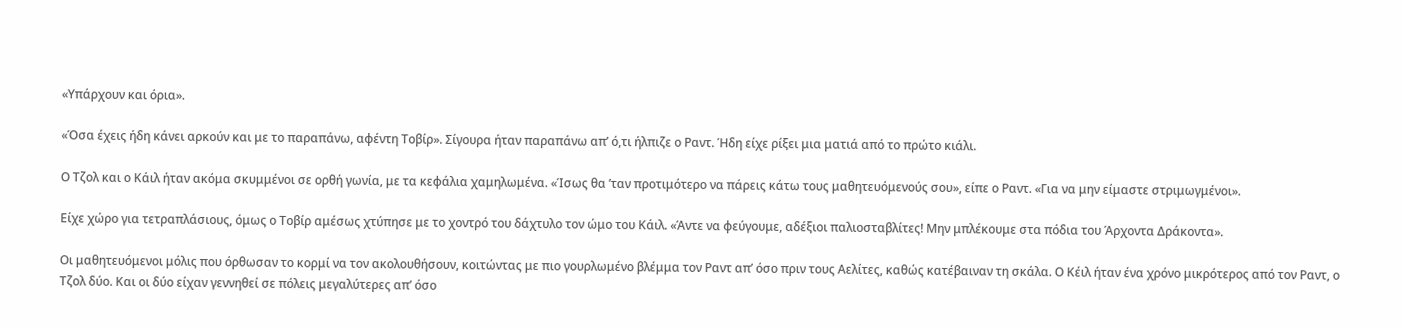«Υπάρχουν και όρια».

«Όσα έχεις ήδη κάνει αρκούν και με το παραπάνω, αφέντη Τοβίρ». Σίγουρα ήταν παραπάνω απ’ ό,τι ήλπιζε ο Ραντ. Ήδη είχε ρίξει μια ματιά από το πρώτο κιάλι.

Ο Τζολ και ο Κάιλ ήταν ακόμα σκυμμένοι σε ορθή γωνία, με τα κεφάλια χαμηλωμένα. «Ίσως θα ’ταν προτιμότερο να πάρεις κάτω τους μαθητευόμενούς σου», είπε ο Ραντ. «Για να μην είμαστε στριμωγμένοι».

Είχε χώρο για τετραπλάσιους, όμως ο Τοβίρ αμέσως χτύπησε με το χοντρό του δάχτυλο τον ώμο του Κάιλ. «Άντε να φεύγουμε, αδέξιοι παλιοσταβλίτες! Μην μπλέκουμε στα πόδια του Άρχοντα Δράκοντα».

Οι μαθητευόμενοι μόλις που όρθωσαν το κορμί να τον ακολουθήσουν, κοιτώντας με πιο γουρλωμένο βλέμμα τον Ραντ απ’ όσο πριν τους Αελίτες, καθώς κατέβαιναν τη σκάλα. Ο Κέιλ ήταν ένα χρόνο μικρότερος από τον Ραντ, ο Τζολ δύο. Και οι δύο είχαν γεννηθεί σε πόλεις μεγαλύτερες απ’ όσο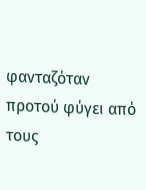φανταζόταν προτού φύγει από τους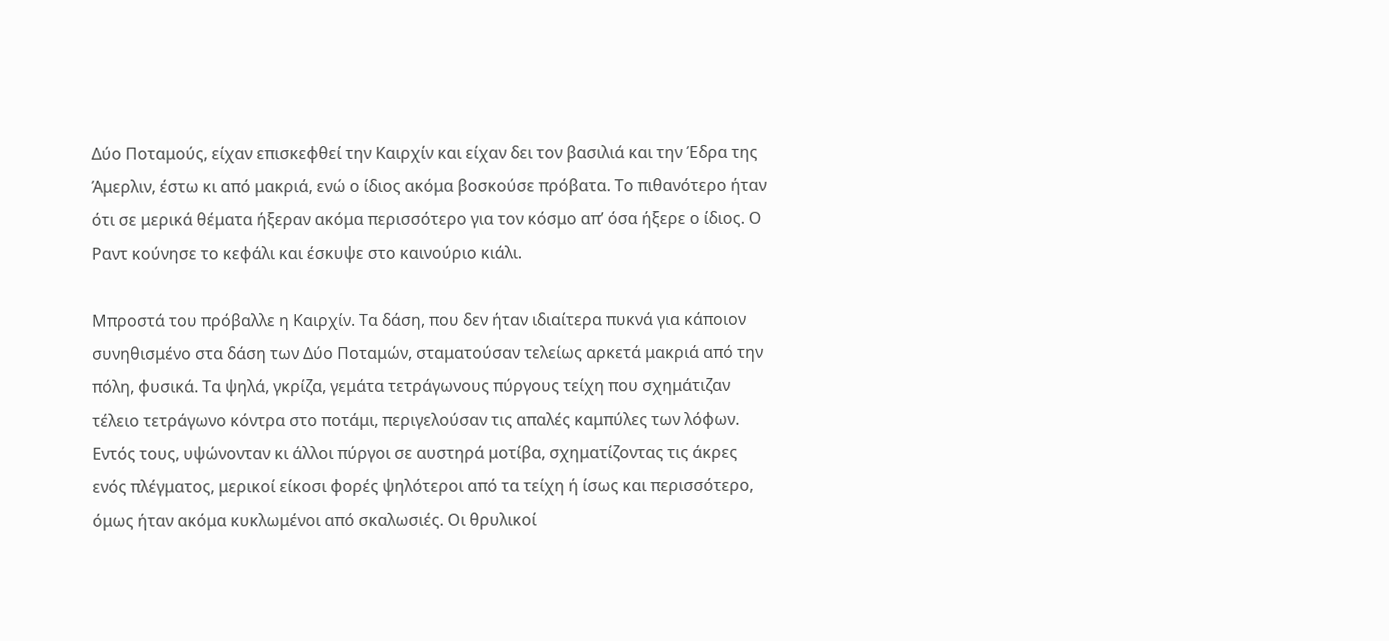Δύο Ποταμούς, είχαν επισκεφθεί την Καιρχίν και είχαν δει τον βασιλιά και την Έδρα της Άμερλιν, έστω κι από μακριά, ενώ ο ίδιος ακόμα βοσκούσε πρόβατα. Το πιθανότερο ήταν ότι σε μερικά θέματα ήξεραν ακόμα περισσότερο για τον κόσμο απ’ όσα ήξερε ο ίδιος. Ο Ραντ κούνησε το κεφάλι και έσκυψε στο καινούριο κιάλι.

Μπροστά του πρόβαλλε η Καιρχίν. Τα δάση, που δεν ήταν ιδιαίτερα πυκνά για κάποιον συνηθισμένο στα δάση των Δύο Ποταμών, σταματούσαν τελείως αρκετά μακριά από την πόλη, φυσικά. Τα ψηλά, γκρίζα, γεμάτα τετράγωνους πύργους τείχη που σχημάτιζαν τέλειο τετράγωνο κόντρα στο ποτάμι, περιγελούσαν τις απαλές καμπύλες των λόφων. Εντός τους, υψώνονταν κι άλλοι πύργοι σε αυστηρά μοτίβα, σχηματίζοντας τις άκρες ενός πλέγματος, μερικοί είκοσι φορές ψηλότεροι από τα τείχη ή ίσως και περισσότερο, όμως ήταν ακόμα κυκλωμένοι από σκαλωσιές. Οι θρυλικοί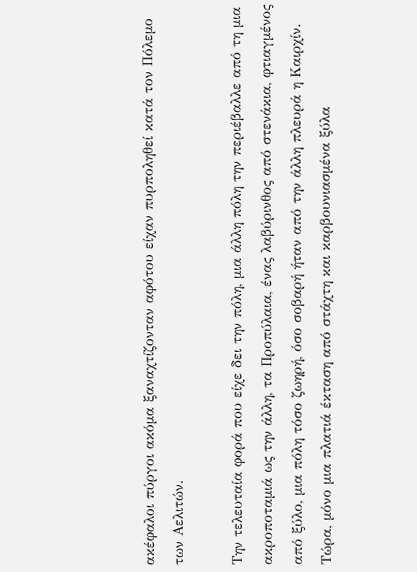ακέφαλοι πύργοι ακόμα ξαναχτίζονταν αφότου είχαν πυρποληθεί κατά τον Πόλεμο των Αελιτών.

Την τελευταία φορά που είχε δει την πόλη, μια άλλη πόλη την περιέβαλλε από τη μια ακροποταμιά ως την άλλη, τα Προπύλαια, ένας λαβύρινθος από στενάκια, φτιαγμένος από ξύλο, μια πόλη τόσο ζωηρή, όσο σοβαρή ήταν από την άλλη πλευρά η Καιρχίν. Τώρα, μόνο μια πλατιά έκταση από στάχτη και καρβουνιασμένα ξύλα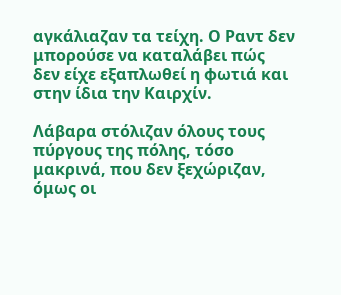αγκάλιαζαν τα τείχη. Ο Ραντ δεν μπορούσε να καταλάβει πώς δεν είχε εξαπλωθεί η φωτιά και στην ίδια την Καιρχίν.

Λάβαρα στόλιζαν όλους τους πύργους της πόλης, τόσο μακρινά, που δεν ξεχώριζαν, όμως οι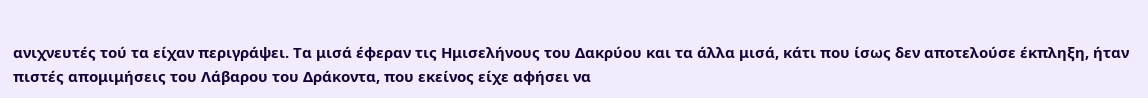ανιχνευτές τού τα είχαν περιγράψει. Τα μισά έφεραν τις Ημισελήνους του Δακρύου και τα άλλα μισά, κάτι που ίσως δεν αποτελούσε έκπληξη, ήταν πιστές απομιμήσεις του Λάβαρου του Δράκοντα, που εκείνος είχε αφήσει να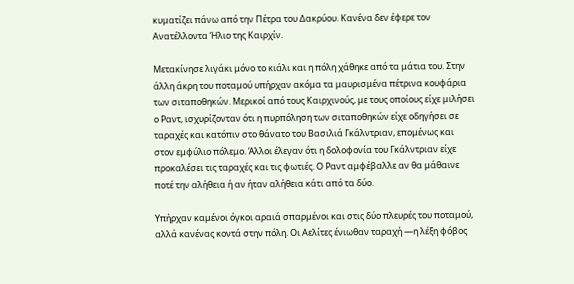κυματίζει πάνω από την Πέτρα του Δακρύου. Κανένα δεν έφερε τον Ανατέλλοντα Ήλιο της Καιρχίν.

Μετακίνησε λιγάκι μόνο το κιάλι και η πόλη χάθηκε από τα μάτια του. Στην άλλη άκρη του ποταμού υπήρχαν ακόμα τα μαυρισμένα πέτρινα κουφάρια των σιταποθηκών. Μερικοί από τους Καιρχινούς, με τους οποίους είχε μιλήσει ο Ραντ, ισχυρίζονταν ότι η πυρπόληση των σιταποθηκών είχε οδηγήσει σε ταραχές και κατόπιν στο θάνατο του Βασιλιά Γκάλντριαν, επομένως και στον εμφύλιο πόλεμο. Άλλοι έλεγαν ότι η δολοφονία του Γκάλντριαν είχε προκαλέσει τις ταραχές και τις φωτιές. Ο Ραντ αμφέβαλλε αν θα μάθαινε ποτέ την αλήθεια ή αν ήταν αλήθεια κάτι από τα δύο.

Υπήρχαν καμένοι όγκοι αραιά σπαρμένοι και στις δύο πλευρές του ποταμού, αλλά κανένας κοντά στην πόλη. Οι Αελίτες ένιωθαν ταραχή —η λέξη φόβος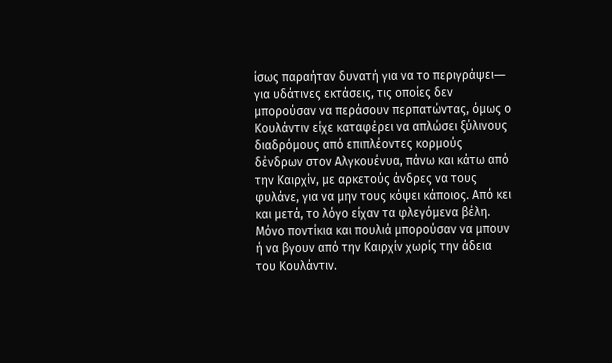ίσως παραήταν δυνατή για να το περιγράψει― για υδάτινες εκτάσεις, τις οποίες δεν μπορούσαν να περάσουν περπατώντας, όμως ο Κουλάντιν είχε καταφέρει να απλώσει ξύλινους διαδρόμους από επιπλέοντες κορμούς δένδρων στον Αλγκουένυα, πάνω και κάτω από την Καιρχίν, με αρκετούς άνδρες να τους φυλάνε, για να μην τους κόψει κάποιος. Από κει και μετά, το λόγο είχαν τα φλεγόμενα βέλη. Μόνο ποντίκια και πουλιά μπορούσαν να μπουν ή να βγουν από την Καιρχίν χωρίς την άδεια του Κουλάντιν.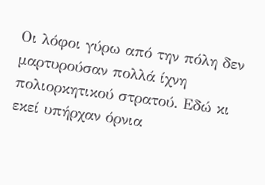Οι λόφοι γύρω από την πόλη δεν μαρτυρούσαν πολλά ίχνη πολιορκητικού στρατού. Εδώ κι εκεί υπήρχαν όρνια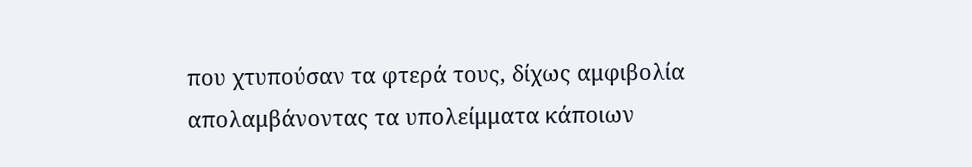που χτυπούσαν τα φτερά τους, δίχως αμφιβολία απολαμβάνοντας τα υπολείμματα κάποιων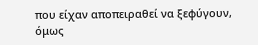που είχαν αποπειραθεί να ξεφύγουν, όμως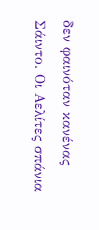δεν φαινόταν κανένας Σάιντο. Οι Αελίτες σπάνια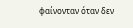φαίνονταν όταν δεν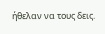ήθελαν να τους δεις.